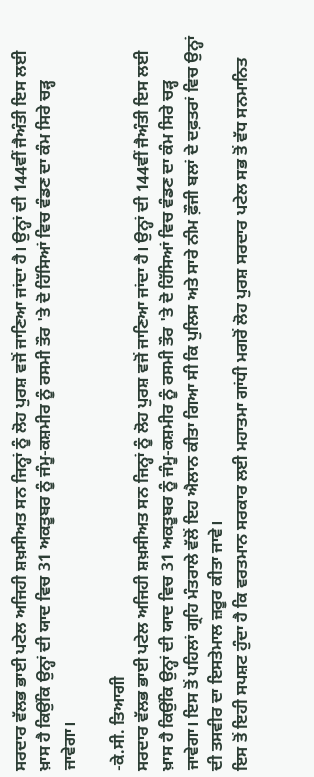ਸਰਦਾਰ ਵੱਲਭ ਭਾਈ ਪਟੇਲ ਅਜਿਹੀ ਸ਼ਖ਼ਸੀਅਤ ਸਨ ਜਿਨ੍ਹਾਂ ਨੂੰ ਲੋਹ ਪੁਰਸ਼ ਵਜੋਂ ਜਾਣਿਆ ਜਾਂਦਾ ਹੈ। ਉਨ੍ਹਾਂ ਦੀ 144ਵੀਂ ਜੈਅੰਤੀ ਇਸ ਲਈ ਖ਼ਾਸ ਹੈ ਕਿਉਂਕਿ ਉਨ੍ਹਾਂ ਦੀ ਯਾਦ ਵਿਚ 31 ਅਕਤੂਬਰ ਨੂੰ ਜੰਮੂ-ਕਸ਼ਮੀਰ ਨੂੰ ਰਸਮੀ ਤੌਰ 'ਤੇ ਦੋ ਹਿੱਸਿਆਂ ਵਿਚ ਵੰਡਣ ਦਾ ਕੰਮ ਸਿਰੇ ਚੜ੍ਹ ਜਾਵੇਗਾ।

-ਕੇ.ਸੀ. ਤਿਆਗੀ
ਸਰਦਾਰ ਵੱਲਭ ਭਾਈ ਪਟੇਲ ਅਜਿਹੀ ਸ਼ਖ਼ਸੀਅਤ ਸਨ ਜਿਨ੍ਹਾਂ ਨੂੰ ਲੋਹ ਪੁਰਸ਼ ਵਜੋਂ ਜਾਣਿਆ ਜਾਂਦਾ ਹੈ। ਉਨ੍ਹਾਂ ਦੀ 144ਵੀਂ ਜੈਅੰਤੀ ਇਸ ਲਈ ਖ਼ਾਸ ਹੈ ਕਿਉਂਕਿ ਉਨ੍ਹਾਂ ਦੀ ਯਾਦ ਵਿਚ 31 ਅਕਤੂਬਰ ਨੂੰ ਜੰਮੂ-ਕਸ਼ਮੀਰ ਨੂੰ ਰਸਮੀ ਤੌਰ 'ਤੇ ਦੋ ਹਿੱਸਿਆਂ ਵਿਚ ਵੰਡਣ ਦਾ ਕੰਮ ਸਿਰੇ ਚੜ੍ਹ ਜਾਵੇਗਾ। ਇਸ ਤੋਂ ਪਹਿਲਾਂ ਗ੍ਰਹਿ ਮੰਤਰਾਲੇ ਵੱਲੋਂ ਇਹ ਐਲਾਨ ਕੀਤਾ ਗਿਆ ਸੀ ਕਿ ਪੁਲਿਸ ਅਤੇ ਸਾਰੇ ਨੀਮ ਫ਼ੌਜੀ ਬਲਾਂ ਦੇ ਦਫ਼ਤਰਾਂ ਵਿਚ ਉਨ੍ਹਾਂ ਦੀ ਤਸਵੀਰ ਦਾ ਇਸਤੇਮਾਲ ਜ਼ਰੂਰ ਕੀਤਾ ਜਾਵੇ।
ਇਸ ਤੋਂ ਇਹੀ ਸਪਸ਼ਟ ਹੁੰਦਾ ਹੈ ਕਿ ਵਰਤਮਾਨ ਸਰਕਾਰ ਲਈ ਮਹਾਤਮਾ ਗਾਂਧੀ ਮਗਰੋਂ ਲੋਹ ਪੁਰਸ਼ ਸਰਦਾਰ ਪਟੇਲ ਸਭ ਤੋਂ ਵੱਧ ਸਨਮਾਨਿਤ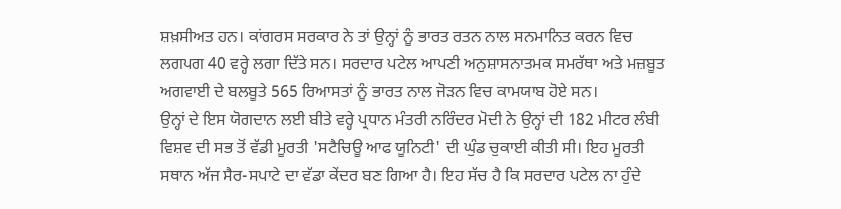ਸ਼ਖ਼ਸੀਅਤ ਹਨ। ਕਾਂਗਰਸ ਸਰਕਾਰ ਨੇ ਤਾਂ ਉਨ੍ਹਾਂ ਨੂੰ ਭਾਰਤ ਰਤਨ ਨਾਲ ਸਨਮਾਨਿਤ ਕਰਨ ਵਿਚ ਲਗਪਗ 40 ਵਰ੍ਹੇ ਲਗਾ ਦਿੱਤੇ ਸਨ। ਸਰਦਾਰ ਪਟੇਲ ਆਪਣੀ ਅਨੁਸ਼ਾਸਨਾਤਮਕ ਸਮਰੱਥਾ ਅਤੇ ਮਜ਼ਬੂਤ ਅਗਵਾਈ ਦੇ ਬਲਬੂਤੇ 565 ਰਿਆਸਤਾਂ ਨੂੰ ਭਾਰਤ ਨਾਲ ਜੋੜਨ ਵਿਚ ਕਾਮਯਾਬ ਹੋਏ ਸਨ।
ਉਨ੍ਹਾਂ ਦੇ ਇਸ ਯੋਗਦਾਨ ਲਈ ਬੀਤੇ ਵਰ੍ਹੇ ਪ੍ਰਧਾਨ ਮੰਤਰੀ ਨਰਿੰਦਰ ਮੋਦੀ ਨੇ ਉਨ੍ਹਾਂ ਦੀ 182 ਮੀਟਰ ਲੰਬੀ ਵਿਸ਼ਵ ਦੀ ਸਭ ਤੋਂ ਵੱਡੀ ਮੂਰਤੀ 'ਸਟੈਚਿਊ ਆਫ ਯੂਨਿਟੀ' ਦੀ ਘੁੰਡ ਚੁਕਾਈ ਕੀਤੀ ਸੀ। ਇਹ ਮੂਰਤੀ ਸਥਾਨ ਅੱਜ ਸੈਰ-ਸਪਾਟੇ ਦਾ ਵੱਡਾ ਕੇਂਦਰ ਬਣ ਗਿਆ ਹੈ। ਇਹ ਸੱਚ ਹੈ ਕਿ ਸਰਦਾਰ ਪਟੇਲ ਨਾ ਹੁੰਦੇ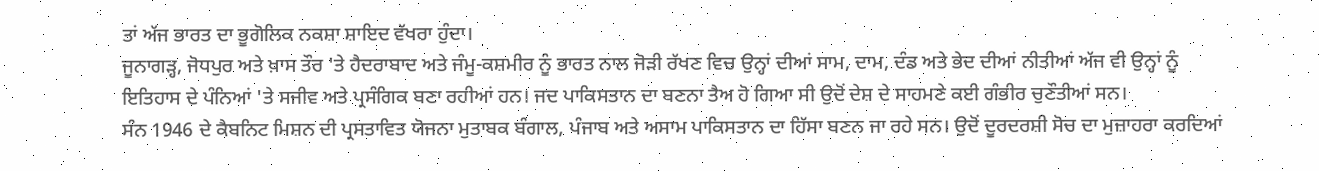ਤਾਂ ਅੱਜ ਭਾਰਤ ਦਾ ਭੂਗੋਲਿਕ ਨਕਸ਼ਾ ਸ਼ਾਇਦ ਵੱਖਰਾ ਹੁੰਦਾ।
ਜੂਨਾਗੜ੍ਹ, ਜੋਧਪੁਰ ਅਤੇ ਖ਼ਾਸ ਤੌਰ 'ਤੇ ਹੈਦਰਾਬਾਦ ਅਤੇ ਜੰਮੂ-ਕਸ਼ਮੀਰ ਨੂੰ ਭਾਰਤ ਨਾਲ ਜੋੜੀ ਰੱਖਣ ਵਿਚ ਉਨ੍ਹਾਂ ਦੀਆਂ ਸਾਮ, ਦਾਮ, ਦੰਡ ਅਤੇ ਭੇਦ ਦੀਆਂ ਨੀਤੀਆਂ ਅੱਜ ਵੀ ਉਨ੍ਹਾਂ ਨੂੰ ਇਤਿਹਾਸ ਦੇ ਪੰਨਿਆਂ 'ਤੇ ਸਜੀਵ ਅਤੇ ਪ੍ਰਸੰਗਿਕ ਬਣਾ ਰਹੀਆਂ ਹਨ। ਜਦ ਪਾਕਿਸਤਾਨ ਦਾ ਬਣਨਾ ਤੈਅ ਹੋ ਗਿਆ ਸੀ ਉਦੋਂ ਦੇਸ਼ ਦੇ ਸਾਹਮਣੇ ਕਈ ਗੰਭੀਰ ਚੁਣੌਤੀਆਂ ਸਨ।
ਸੰਨ 1946 ਦੇ ਕੈਬਨਿਟ ਮਿਸ਼ਨ ਦੀ ਪ੍ਰਸਤਾਵਿਤ ਯੋਜਨਾ ਮੁਤਾਬਕ ਬੰਗਾਲ, ਪੰਜਾਬ ਅਤੇ ਅਸਾਮ ਪਾਕਿਸਤਾਨ ਦਾ ਹਿੱਸਾ ਬਣਨ ਜਾ ਰਹੇ ਸਨ। ਉਦੋਂ ਦੂਰਦਰਸ਼ੀ ਸੋਚ ਦਾ ਮੁਜ਼ਾਹਰਾ ਕਰਦਿਆਂ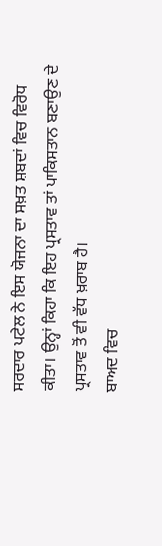ਸਰਦਾਰ ਪਟੇਲ ਨੇ ਇਸ ਯੋਜਨਾ ਦਾ ਸਖ਼ਤ ਸ਼ਬਦਾਂ ਵਿਚ ਵਿਰੋਧ ਕੀਤਾ। ਉਨ੍ਹਾਂ ਕਿਹਾ ਕਿ ਇਹ ਪ੍ਰਸਤਾਵ ਤਾਂ ਪਾਕਿਸਤਾਨ ਬਣਾਉਣ ਦੇ ਪ੍ਰਸਤਾਵ ਤੋਂ ਵੀ ਵੱਧ ਖ਼ਰਾਬ ਹੈ।
ਬਾਅਦ ਵਿਚ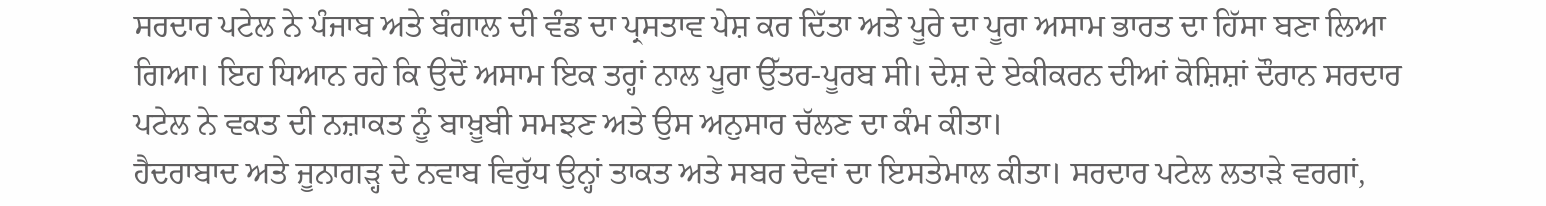ਸਰਦਾਰ ਪਟੇਲ ਨੇ ਪੰਜਾਬ ਅਤੇ ਬੰਗਾਲ ਦੀ ਵੰਡ ਦਾ ਪ੍ਰਸਤਾਵ ਪੇਸ਼ ਕਰ ਦਿੱਤਾ ਅਤੇ ਪੂਰੇ ਦਾ ਪੂਰਾ ਅਸਾਮ ਭਾਰਤ ਦਾ ਹਿੱਸਾ ਬਣਾ ਲਿਆ ਗਿਆ। ਇਹ ਧਿਆਨ ਰਹੇ ਕਿ ਉਦੋਂ ਅਸਾਮ ਇਕ ਤਰ੍ਹਾਂ ਨਾਲ ਪੂਰਾ ਉੱਤਰ-ਪੂਰਬ ਸੀ। ਦੇਸ਼ ਦੇ ਏਕੀਕਰਨ ਦੀਆਂ ਕੋਸ਼ਿਸ਼ਾਂ ਦੌਰਾਨ ਸਰਦਾਰ ਪਟੇਲ ਨੇ ਵਕਤ ਦੀ ਨਜ਼ਾਕਤ ਨੂੰ ਬਾਖ਼ੂਬੀ ਸਮਝਣ ਅਤੇ ਉਸ ਅਨੁਸਾਰ ਚੱਲਣ ਦਾ ਕੰਮ ਕੀਤਾ।
ਹੈਦਰਾਬਾਦ ਅਤੇ ਜੂਨਾਗੜ੍ਹ ਦੇ ਨਵਾਬ ਵਿਰੁੱਧ ਉਨ੍ਹਾਂ ਤਾਕਤ ਅਤੇ ਸਬਰ ਦੋਵਾਂ ਦਾ ਇਸਤੇਮਾਲ ਕੀਤਾ। ਸਰਦਾਰ ਪਟੇਲ ਲਤਾੜੇ ਵਰਗਾਂ,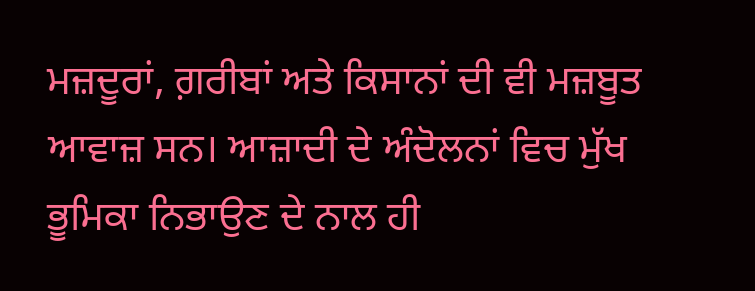ਮਜ਼ਦੂਰਾਂ, ਗ਼ਰੀਬਾਂ ਅਤੇ ਕਿਸਾਨਾਂ ਦੀ ਵੀ ਮਜ਼ਬੂਤ ਆਵਾਜ਼ ਸਨ। ਆਜ਼ਾਦੀ ਦੇ ਅੰਦੋਲਨਾਂ ਵਿਚ ਮੁੱਖ ਭੂਮਿਕਾ ਨਿਭਾਉਣ ਦੇ ਨਾਲ ਹੀ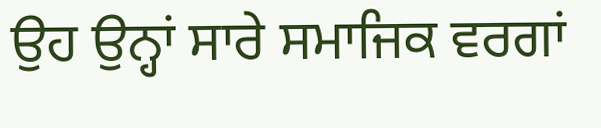ਉਹ ਉਨ੍ਹਾਂ ਸਾਰੇ ਸਮਾਜਿਕ ਵਰਗਾਂ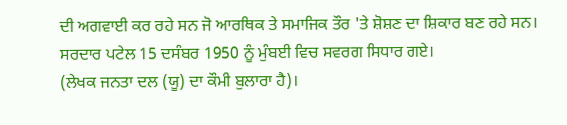ਦੀ ਅਗਵਾਈ ਕਰ ਰਹੇ ਸਨ ਜੋ ਆਰਥਿਕ ਤੇ ਸਮਾਜਿਕ ਤੌਰ 'ਤੇ ਸ਼ੋਸ਼ਣ ਦਾ ਸ਼ਿਕਾਰ ਬਣ ਰਹੇ ਸਨ। ਸਰਦਾਰ ਪਟੇਲ 15 ਦਸੰਬਰ 1950 ਨੂੰ ਮੁੰਬਈ ਵਿਚ ਸਵਰਗ ਸਿਧਾਰ ਗਏ।
(ਲੇਖਕ ਜਨਤਾ ਦਲ (ਯੂ) ਦਾ ਕੌਮੀ ਬੁਲਾਰਾ ਹੈ)।